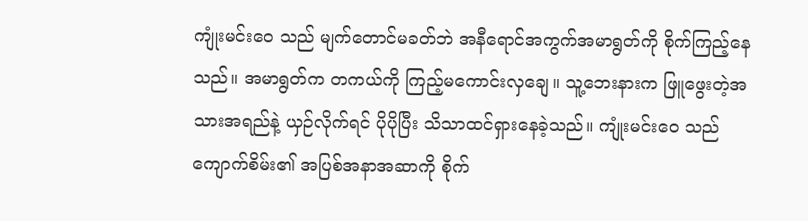ကျုံးမင်းဝေ သည် မျက်တောင်မခတ်ဘဲ အနီရောင်အကွက်အမာရွတ်ကို စိုက်ကြည့်နေသည်။ အမာရွတ်က တကယ်ကို ကြည့်မကောင်းလှချေ။ သူ့ဘေးနားက ဖြူဖွေးတဲ့အသားအရည်နဲ့ ယှဉ်လိုက်ရင် ပိုပိုပြီး သိသာထင်ရှားနေခဲ့သည်။ ကျုံးမင်းဝေ သည် ကျောက်စိမ်း၏ အပြစ်အနာအဆာကို စိုက်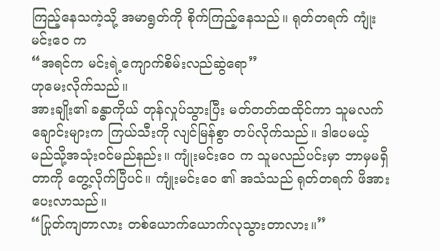ကြည့်နေသကဲ့သို့ အမာရွတ်ကို စိုက်ကြည့်နေသည်။ ရုတ်တရက် ကျုံးမင်းဝေ က
“အရင်က မင်းရဲ့ကျောက်စိမ်းလည်ဆွဲရော”
ဟုမေးလိုက်သည်။
အားချိုး၏ ခန္ဓာကိုယ် တုန်လှုပ်သွားပြီး မတ်တတ်ထထိုင်ကာ သူမလက်ချောင်းများက ကြယ်သီးကို လျင်မြန်စွာ တပ်လိုက်သည်။ ဒါပေမယ့် မည်သို့အသုံးဝင်မည်နည်း။ ကျုံးမင်းဝေ က သူမလည်ပင်းမှာ ဘာမှမရှိတာကို တွေ့လိုက်ပြီပင်။ ကျုံးမင်းဝေ ၏ အသံသည် ရုတ်တရက် ဖိအားပေးလာသည်။
“ပြုတ်ကျတာလား တစ်ယောက်ယောက်လုသွားတာလား။”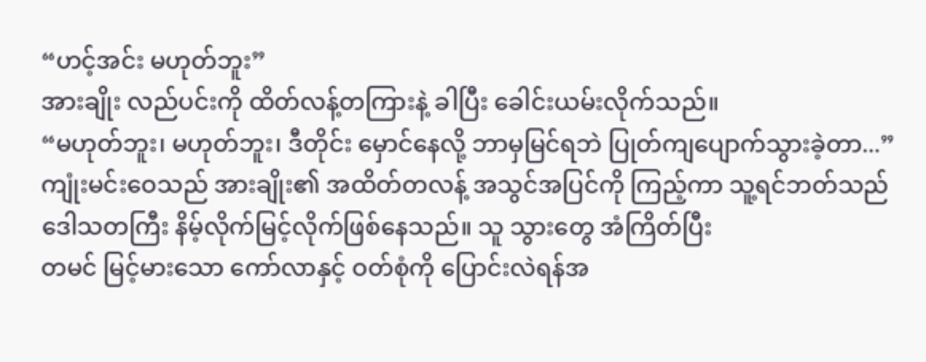“ဟင့်အင်း မဟုတ်ဘူး”
အားချိုး လည်ပင်းကို ထိတ်လန့်တကြားနဲ့ ခါပြီး ခေါင်းယမ်းလိုက်သည်။
“မဟုတ်ဘူး၊ မဟုတ်ဘူး၊ ဒီတိုင်း မှောင်နေလို့ ဘာမှမြင်ရဘဲ ပြုတ်ကျပျောက်သွားခဲ့တာ...”
ကျုံးမင်းဝေသည် အားချိုး၏ အထိတ်တလန့် အသွင်အပြင်ကို ကြည့်ကာ သူ့ရင်ဘတ်သည် ဒေါသတကြီး နိမ့်လိုက်မြင့်လိုက်ဖြစ်နေသည်။ သူ သွားတွေ အံကြိတ်ပြီး
တမင် မြင့်မားသော ကော်လာနှင့် ဝတ်စုံကို ပြောင်းလဲရန်အ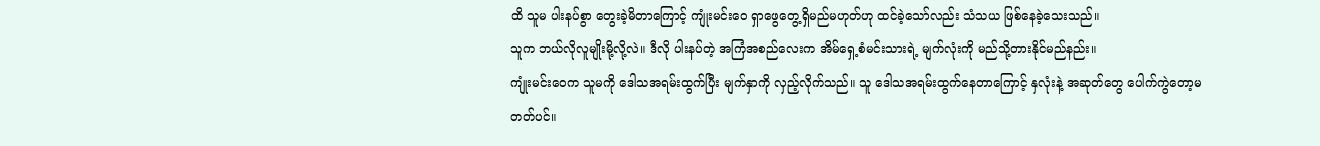ထိ သူမ ပါးနပ်စွာ တွေးခဲ့မိတာကြောင့် ကျုံးမင်းဝေ ရှာဖွေတွေ့ရှိမည်မဟုတ်ဟု ထင်ခဲ့သော်လည်း သံသယ ဖြစ်နေခဲ့သေးသည်။
သူက ဘယ်လိုလူမျိုးမို့လို့လဲ။ ဒီလို ပါးနပ်တဲ့ အကြံအစည်လေးက အိမ်ရှေ့စံမင်းသားရဲ့ မျက်လုံးကို မည်သို့တားနိုင်မည်နည်း။
ကျုံးမင်းဝေက သူမကို ဒေါသအရမ်းထွက်ပြီး မျက်နှာကို လှည့်လိုက်သည်။ သူ ဒေါသအရမ်းထွက်နေတာကြောင့် နှလုံးနဲ့ အဆုတ်တွေ ပေါက်ကွဲတော့မတတ်ပင်။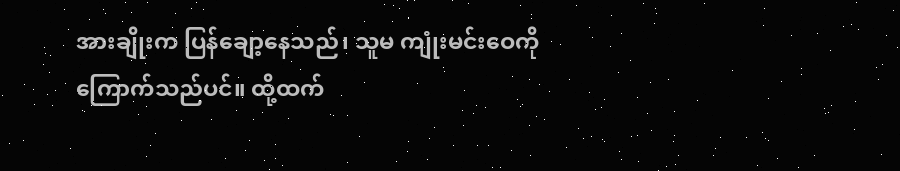အားချိုးက ပြန်ချော့နေသည်၊ သူမ ကျုံးမင်းဝေကို ကြောက်သည်ပင်။ ထို့ထက်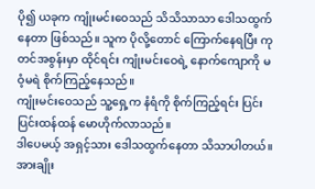ပို၍ ယခုက ကျုံးမင်းဝေသည် သိသိသာသာ ဒေါသထွက်နေတာ ဖြစ်သည်။ သူက ပိုလို့တောင် ကြောက်နေရပြီး ကုတင်အစွန်းမှာ ထိုင်ရင်း ကျုံးမင်းဝေရဲ့ နောက်ကျောကို မဝံ့မရဲ စိုက်ကြည့်နေသည်။
ကျုံးမင်းဝေသည် သူ့ရှေ့က နံရံကို စိုက်ကြည့်ရင်း ပြင်းပြင်းထန်ထန် မောဟိုက်လာသည်။
ဒါပေမယ့် အရှင့်သား ဒေါသထွက်နေတာ သိသာပါတယ်။
အားချိုး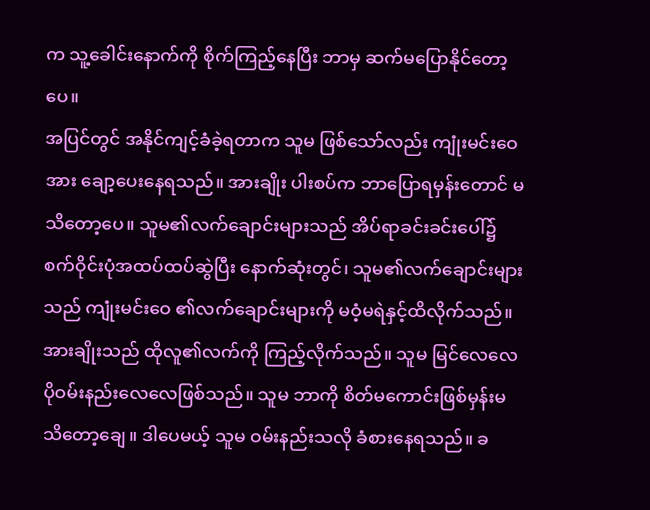က သူ့ခေါင်းနောက်ကို စိုက်ကြည့်နေပြီး ဘာမှ ဆက်မပြောနိုင်တော့ပေ။
အပြင်တွင် အနိုင်ကျင့်ခံခဲ့ရတာက သူမ ဖြစ်သော်လည်း ကျုံးမင်းဝေအား ချော့ပေးနေရသည်။ အားချိုး ပါးစပ်က ဘာပြောရမှန်းတောင် မသိတော့ပေ။ သူမ၏လက်ချောင်းများသည် အိပ်ရာခင်းခင်းပေါ်၌ စက်ဝိုင်းပုံအထပ်ထပ်ဆွဲပြီး နောက်ဆုံးတွင်၊ သူမ၏လက်ချောင်းများသည် ကျုံးမင်းဝေ ၏လက်ချောင်းများကို မဝံ့မရဲနှင့်ထိလိုက်သည်။
အားချိုးသည် ထိုလူ၏လက်ကို ကြည့်လိုက်သည်။ သူမ မြင်လေလေ ပိုဝမ်းနည်းလေလေဖြစ်သည်။ သူမ ဘာကို စိတ်မကောင်းဖြစ်မှန်းမသိတော့ချေ။ ဒါပေမယ့် သူမ ဝမ်းနည်းသလို ခံစားနေရသည်။ ခ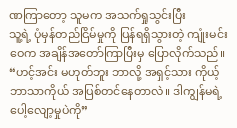ဏကြာတော့ သူမက အသက်ရှုသွင်းပြီး
သူ့ရဲ့ ပုံမှန်တည်ငြိမ်မှုကို ပြန်ရရှိသွားတဲ့ ကျုံးမင်းဝေက အချိန်အတော်ကြာပြီးမှ ပြောလိုက်သည်။
“ဟင့်အင်း မဟုတ်ဘူး ဘာလို့ အရှင့်သား ကိုယ့်ဘာသာကိုယ် အပြစ်တင်နေတာလဲ။ ဒါကျွန်မရဲ့ ပေါ့လျော့မှုပဲကို”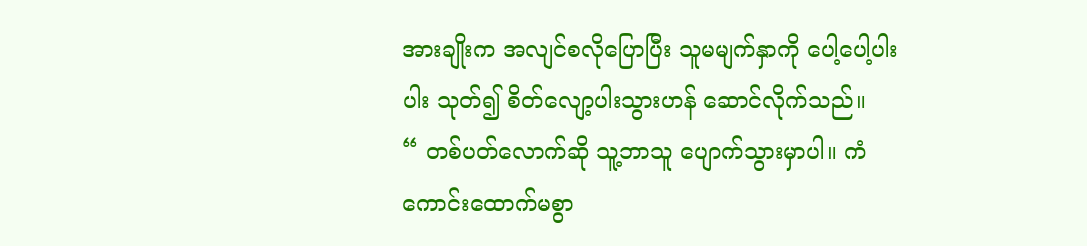အားချိုးက အလျင်စလိုပြောပြီး သူမမျက်နှာကို ပေါ့ပေါ့ပါးပါး သုတ်၍ စိတ်လျော့ပါးသွားဟန် ဆောင်လိုက်သည်။
“ တစ်ပတ်လောက်ဆို သူ့ဘာသူ ပျောက်သွားမှာပါ။ ကံကောင်းထောက်မစွာ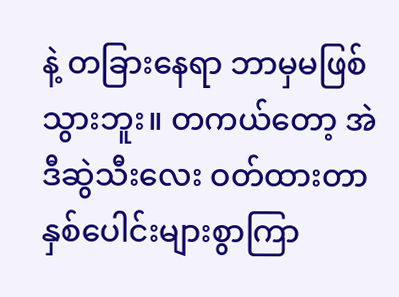နဲ့ တခြားနေရာ ဘာမှမဖြစ်သွားဘူး။ တကယ်တော့ အဲဒီဆွဲသီးလေး ဝတ်ထားတာ နှစ်ပေါင်းများစွာကြာ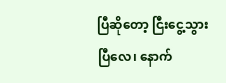ပြီဆိုတော့ ငြီးငွေ့သွားပြီလေ၊ နောက်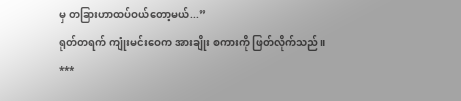မှ တခြားဟာထပ်ဝယ်တော့မယ်...”
ရုတ်တရက် ကျုံးမင်းဝေက အားချိုး စကားကို ဖြတ်လိုက်သည် ။
***